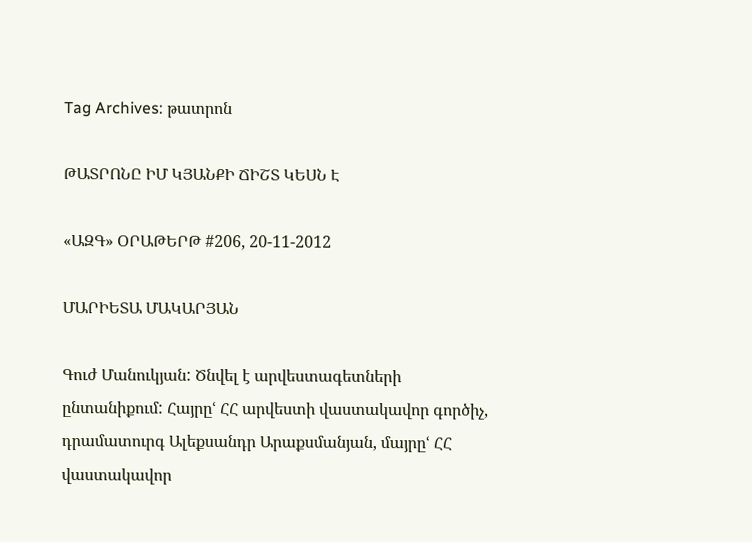Tag Archives: թատրոն

ԹԱՏՐՈՆԸ ԻՄ ԿՅԱՆՔԻ ՃԻՇՏ ԿԵՍՆ Է

«ԱԶԳ» ՕՐԱԹԵՐԹ #206, 20-11-2012

ՄԱՐԻԵՏԱ ՄԱԿԱՐՅԱՆ

Գուժ Մանուկյան: Ծնվել է արվեստագետների ընտանիքում: Հայրըՙ ՀՀ արվեստի վաստակավոր գործիչ, դրամատուրգ Ալեքսանդր Արաքսմանյան, մայրըՙ ՀՀ վաստակավոր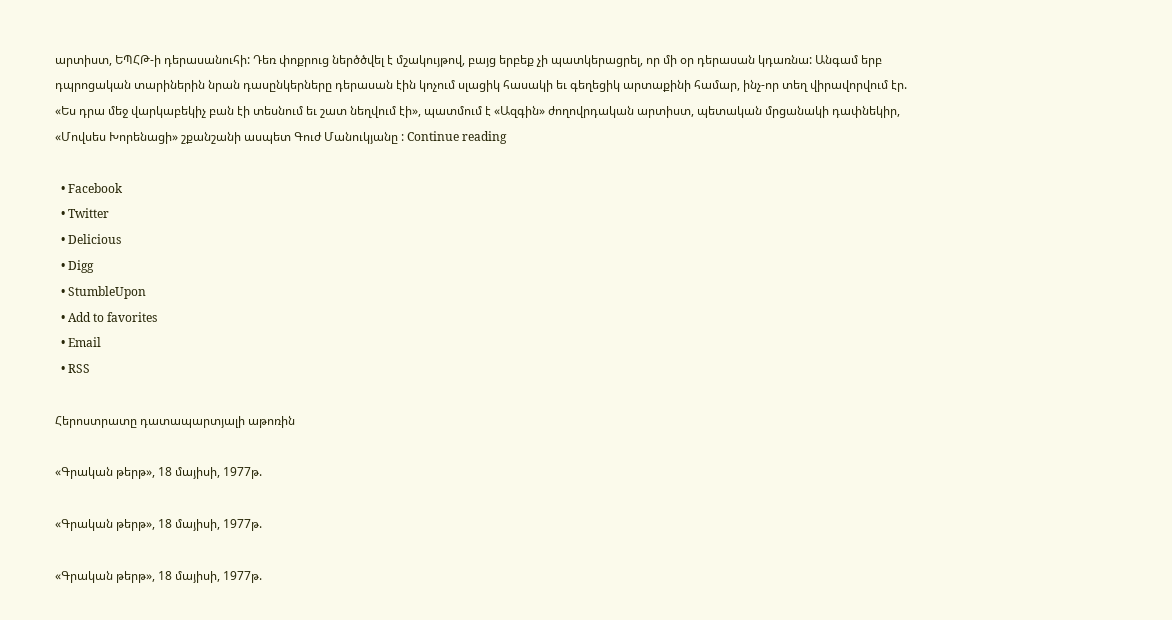արտիստ, ԵՊՀԹ-ի դերասանուհի: Դեռ փոքրուց ներծծվել է մշակույթով, բայց երբեք չի պատկերացրել, որ մի օր դերասան կդառնա: Անգամ երբ դպրոցական տարիներին նրան դասընկերները դերասան էին կոչում սլացիկ հասակի եւ գեղեցիկ արտաքինի համար, ինչ-որ տեղ վիրավորվում էր. «Ես դրա մեջ վարկաբեկիչ բան էի տեսնում եւ շատ նեղվում էի», պատմում է «Ազգին» ժողովրդական արտիստ, պետական մրցանակի դափնեկիր, «Մովսես Խորենացի» շքանշանի ասպետ Գուժ Մանուկյանը : Continue reading

  • Facebook
  • Twitter
  • Delicious
  • Digg
  • StumbleUpon
  • Add to favorites
  • Email
  • RSS

Հերոստրատը դատապարտյալի աթոռին

«Գրական թերթ», 18 մայիսի, 1977թ.

«Գրական թերթ», 18 մայիսի, 1977թ.

«Գրական թերթ», 18 մայիսի, 1977թ.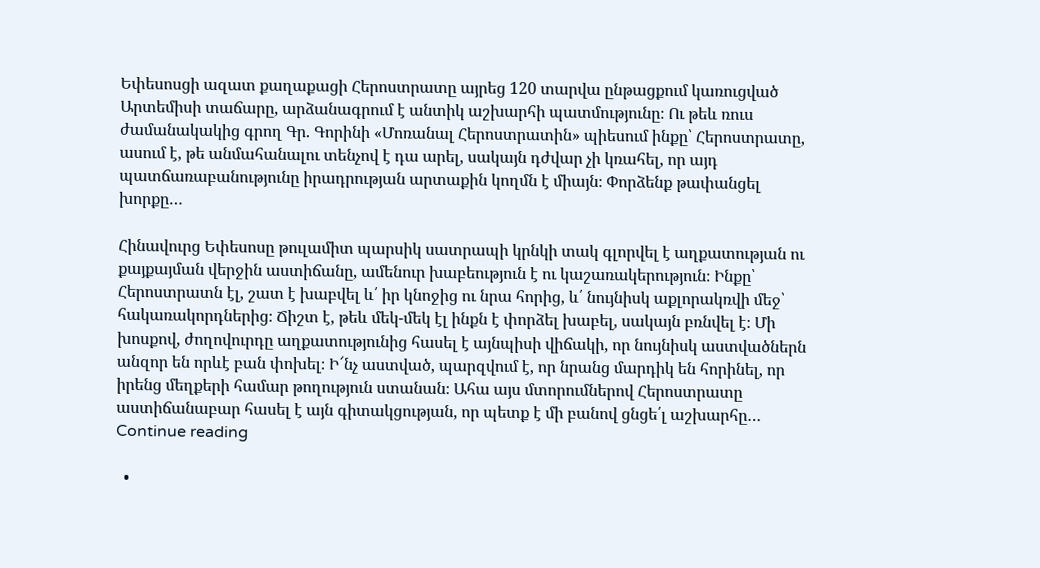Եփեսոսցի ազատ քաղաքացի Հերոստրատը այրեց 120 տարվա ընթացքում կառուցված Արտեմիսի տաճարը, արձանագրում է անտիկ աշխարհի պատմությունը։ Ու թեև ռուս ժամանակակից գրող Գր. Գորինի «Մոռանալ Հերոստրատին» պիեսում ինքը՝ Հերոստրատը, ասում է, թե անմահանալու տենչով է դա արել, սակայն դժվար չի կռահել, որ այդ պատճառաբանությունը իրադրության արտաքին կողմն է միայն։ Փորձենք թափանցել խորքը…

Հինավուրց Եփեսոսը թուլամիտ պարսիկ սատրապի կրնկի տակ գլորվել է աղքատության ու քայքայման վերջին աստիճանը, ամենուր խաբեություն է ու կաշառակերություն։ Ինքը՝ Հերոստրատն էլ, շատ է խաբվել և՛ իր կնոջից ու նրա հորից, և՛ նույնիսկ աքլորակռվի մեջ՝ հակառակորդներից։ Ճիշտ է, թեև մեկ-մեկ էլ ինքն է փորձել խաբել, սակայն բռնվել է։ Մի խոսքով, ժողովուրդը աղքատությունից հասել է այնպիսի վիճակի, որ նույնիսկ աստվածներն անզոր են որևէ բան փոխել։ Ի՜նչ աստված, պարզվում է, որ նրանց մարդիկ են հորինել, որ իրենց մեղքերի համար թողություն ստանան։ Ահա այս մտորումներով Հերոստրատը աստիճանաբար հասել է այն գիտակցության, որ պետք է մի բանով ցնցե՛լ աշխարհը… Continue reading

  •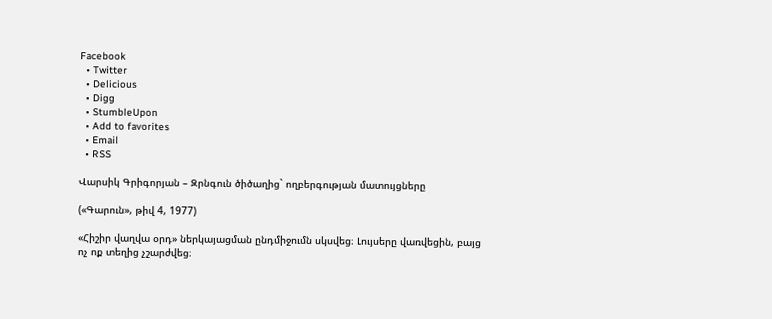Facebook
  • Twitter
  • Delicious
  • Digg
  • StumbleUpon
  • Add to favorites
  • Email
  • RSS

Վարսիկ Գրիգորյան – Զրնգուն ծիծաղից` ողբերգության մատույցները

(«Գարուն», թիվ 4, 1977)

«Հիշիր վաղվա օրդ» ներկայացման ընդմիջումն սկսվեց։ Լույսերը վառվեցին, բայց ոչ ոք տեղից չշարժվեց։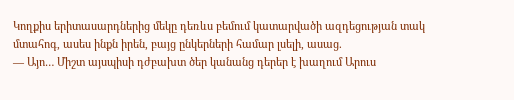Կողքիս երիտասարդներից մեկը դեռևս բեմում կատարվածի ազդեցության տակ մտահոգ, ասես ինքն իրեն, բայց ընկերների համար լսելի, ասաց.
— Այո… Միշտ այսպիսի դժբախտ ծեր կանանց դերեր է խաղում Արուս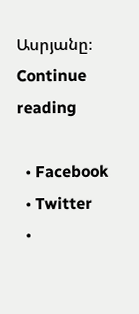Ասրյանը։
Continue reading

  • Facebook
  • Twitter
  •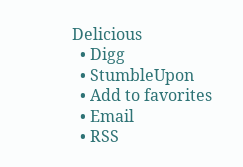Delicious
  • Digg
  • StumbleUpon
  • Add to favorites
  • Email
  • RSS